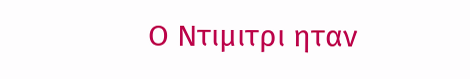Ο Ντιμιτρι ηταν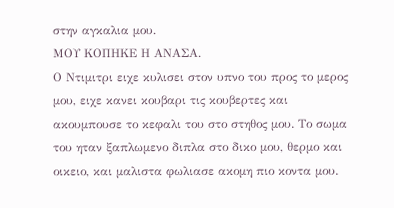στην αγκαλια μου.
ΜΟΥ ΚΟΠΗΚΕ Η ΑΝΑΣΑ.
Ο Ντιμιτρι ειχε κυλισει στον υπνο του προς το μερος μου, ειχε κανει κουβαρι τις κουβερτες και ακουμπουσε το κεφαλι του στο στηθος μου. Το σωμα του ηταν ξαπλωμενο διπλα στο δικο μου, θερμο και οικειο, και μαλιστα φωλιασε ακομη πιο κοντα μου.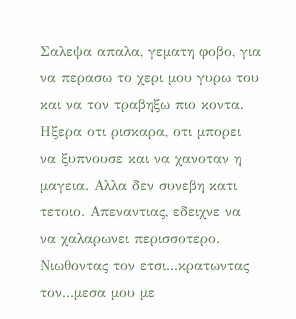Σαλεψα απαλα, γεματη φοβο, για να περασω το χερι μου γυρω του και να τον τραβηξω πιο κοντα. Ηξερα οτι ρισκαρα, οτι μπορει να ξυπνουσε και να χανοταν η μαγεια. Αλλα δεν συνεβη κατι τετοιο. Απεναντιας, εδειχνε να να χαλαρωνει περισσοτερο. Νιωθοντας τον ετσι...κρατωντας τον...μεσα μου με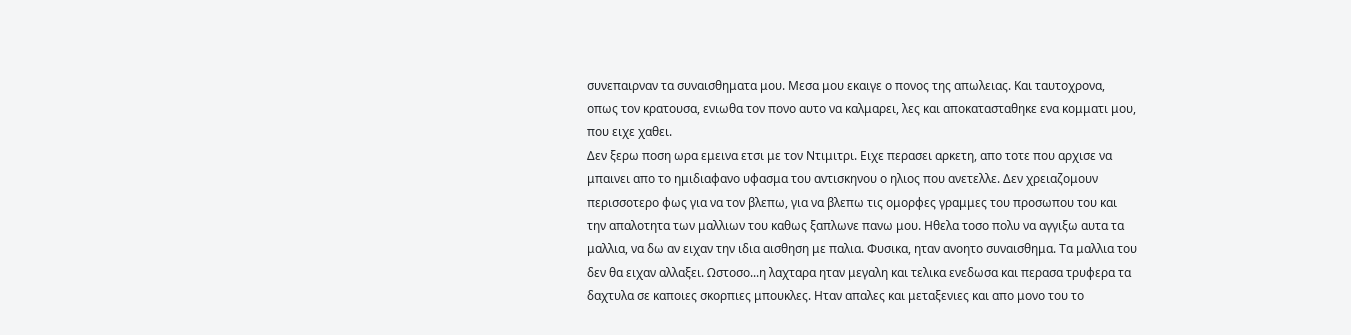συνεπαιρναν τα συναισθηματα μου. Μεσα μου εκαιγε ο πονος της απωλειας. Και ταυτοχρονα, οπως τον κρατουσα, ενιωθα τον πονο αυτο να καλμαρει, λες και αποκατασταθηκε ενα κομματι μου, που ειχε χαθει.
Δεν ξερω ποση ωρα εμεινα ετσι με τον Ντιμιτρι. Ειχε περασει αρκετη, απο τοτε που αρχισε να μπαινει απο το ημιδιαφανο υφασμα του αντισκηνου ο ηλιος που ανετελλε. Δεν χρειαζομουν περισσοτερο φως για να τον βλεπω, για να βλεπω τις ομορφες γραμμες του προσωπου του και την απαλοτητα των μαλλιων του καθως ξαπλωνε πανω μου. Ηθελα τοσο πολυ να αγγιξω αυτα τα μαλλια, να δω αν ειχαν την ιδια αισθηση με παλια. Φυσικα, ηταν ανοητο συναισθημα. Τα μαλλια του δεν θα ειχαν αλλαξει. Ωστοσο...η λαχταρα ηταν μεγαλη και τελικα ενεδωσα και περασα τρυφερα τα δαχτυλα σε καποιες σκορπιες μπουκλες. Ηταν απαλες και μεταξενιες και απο μονο του το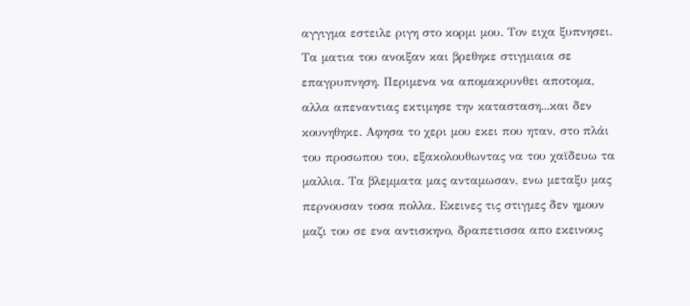αγγιγμα εστειλε ριγη στο κορμι μου. Τον ειχα ξυπνησει.
Τα ματια του ανοιξαν και βρεθηκε στιγμιαια σε επαγρυπνηση. Περιμενα να απομακρυνθει αποτομα, αλλα απεναντιας εκτιμησε την κατασταση...και δεν κουνηθηκε. Αφησα το χερι μου εκει που ηταν, στο πλάι του προσωπου του, εξακολουθωντας να του χαϊδευω τα μαλλια. Τα βλεμματα μας ανταμωσαν, ενω μεταξυ μας περνουσαν τοσα πολλα. Εκεινες τις στιγμες δεν ημουν μαζι του σε ενα αντισκηνο, δραπετισσα απο εκεινους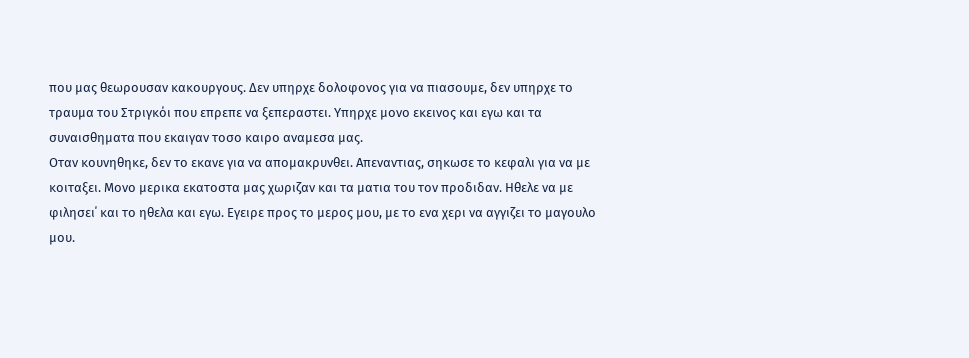που μας θεωρουσαν κακουργους. Δεν υπηρχε δολοφονος για να πιασουμε, δεν υπηρχε το τραυμα του Στριγκόι που επρεπε να ξεπεραστει. Υπηρχε μονο εκεινος και εγω και τα συναισθηματα που εκαιγαν τοσο καιρο αναμεσα μας.
Οταν κουνηθηκε, δεν το εκανε για να απομακρυνθει. Απεναντιας, σηκωσε το κεφαλι για να με κοιταξει. Μονο μερικα εκατοστα μας χωριζαν και τα ματια του τον προδιδαν. Ηθελε να με φιλησει΄ και το ηθελα και εγω. Εγειρε προς το μερος μου, με το ενα χερι να αγγιζει το μαγουλο μου.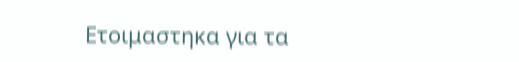Ετοιμαστηκα για τα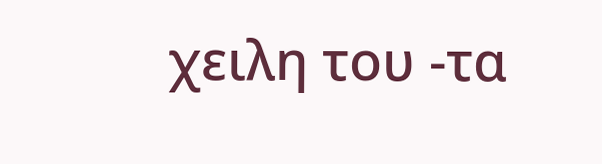χειλη του -τα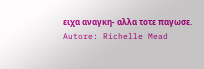ειχα αναγκη- αλλα τοτε παγωσε.
Autore: Richelle Mead